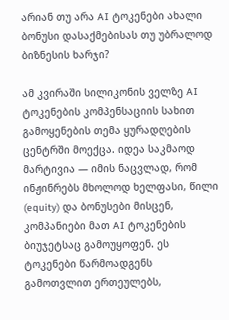არიან თუ არა AI ტოკენები ახალი ბონუსი დასაქმებისას თუ უბრალოდ ბიზნესის ხარჯი?

ამ კვირაში სილიკონის ველზე AI ტოკენების კომპენსაციის სახით გამოყენების თემა ყურადღების ცენტრში მოექცა. იდეა საკმაოდ მარტივია — იმის ნაცვლად, რომ ინჟინრებს მხოლოდ ხელფასი, წილი (equity) და ბონუსები მისცენ, კომპანიები მათ AI ტოკენების ბიუჯეტსაც გამოუყოფენ. ეს ტოკენები წარმოადგენს გამოთვლით ერთეულებს,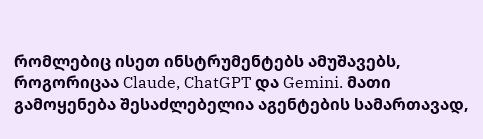რომლებიც ისეთ ინსტრუმენტებს ამუშავებს, როგორიცაა Claude, ChatGPT და Gemini. მათი გამოყენება შესაძლებელია აგენტების სამართავად,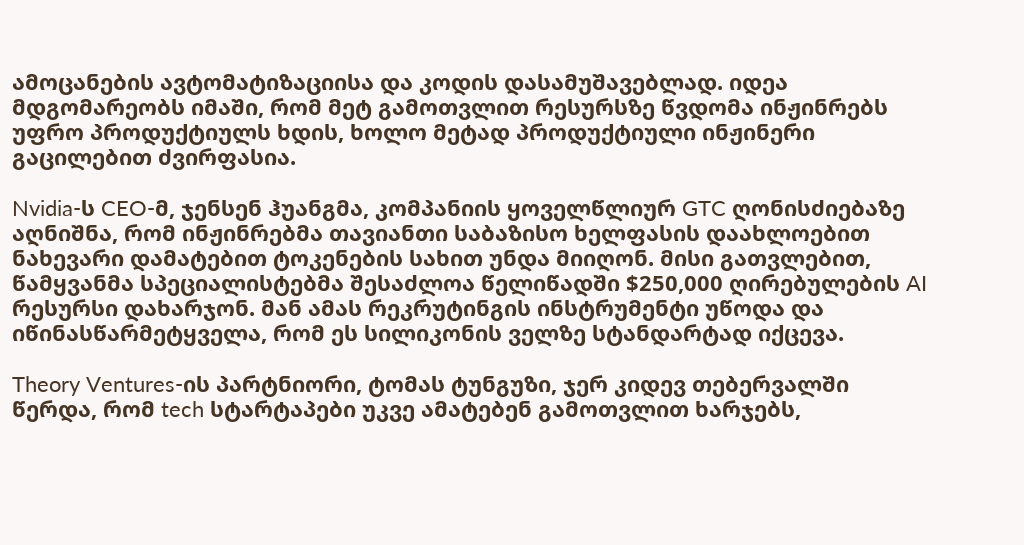ამოცანების ავტომატიზაციისა და კოდის დასამუშავებლად. იდეა მდგომარეობს იმაში, რომ მეტ გამოთვლით რესურსზე წვდომა ინჟინრებს უფრო პროდუქტიულს ხდის, ხოლო მეტად პროდუქტიული ინჟინერი გაცილებით ძვირფასია.

Nvidia-ს CEO-მ, ჯენსენ ჰუანგმა, კომპანიის ყოველწლიურ GTC ღონისძიებაზე აღნიშნა, რომ ინჟინრებმა თავიანთი საბაზისო ხელფასის დაახლოებით ნახევარი დამატებით ტოკენების სახით უნდა მიიღონ. მისი გათვლებით, წამყვანმა სპეციალისტებმა შესაძლოა წელიწადში $250,000 ღირებულების AI რესურსი დახარჯონ. მან ამას რეკრუტინგის ინსტრუმენტი უწოდა და იწინასწარმეტყველა, რომ ეს სილიკონის ველზე სტანდარტად იქცევა.

Theory Ventures-ის პარტნიორი, ტომას ტუნგუზი, ჯერ კიდევ თებერვალში წერდა, რომ tech სტარტაპები უკვე ამატებენ გამოთვლით ხარჯებს,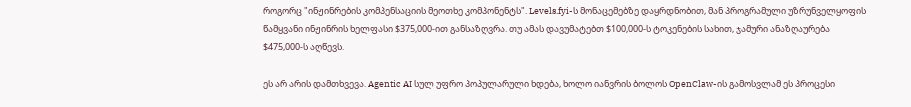როგორც "ინჟინრების კომპენსაციის მეოთხე კომპონენტს". Levels.fyi-ს მონაცემებზე დაყრდნობით, მან პროგრამული უზრუნველყოფის წამყვანი ინჟინრის ხელფასი $375,000-ით განსაზღვრა. თუ ამას დავუმატებთ $100,000-ს ტოკენების სახით, ჯამური ანაზღაურება $475,000-ს აღწევს.

ეს არ არის დამთხვევა. Agentic AI სულ უფრო პოპულარული ხდება, ხოლო იანვრის ბოლოს OpenClaw-ის გამოსვლამ ეს პროცესი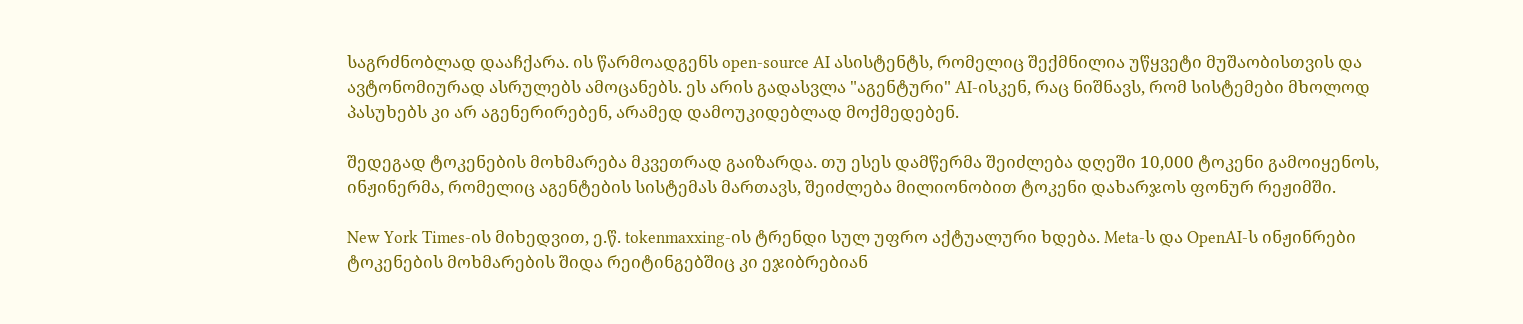საგრძნობლად დააჩქარა. ის წარმოადგენს open-source AI ასისტენტს, რომელიც შექმნილია უწყვეტი მუშაობისთვის და ავტონომიურად ასრულებს ამოცანებს. ეს არის გადასვლა "აგენტური" AI-ისკენ, რაც ნიშნავს, რომ სისტემები მხოლოდ პასუხებს კი არ აგენერირებენ, არამედ დამოუკიდებლად მოქმედებენ.

შედეგად ტოკენების მოხმარება მკვეთრად გაიზარდა. თუ ესეს დამწერმა შეიძლება დღეში 10,000 ტოკენი გამოიყენოს, ინჟინერმა, რომელიც აგენტების სისტემას მართავს, შეიძლება მილიონობით ტოკენი დახარჯოს ფონურ რეჟიმში.

New York Times-ის მიხედვით, ე.წ. tokenmaxxing-ის ტრენდი სულ უფრო აქტუალური ხდება. Meta-ს და OpenAI-ს ინჟინრები ტოკენების მოხმარების შიდა რეიტინგებშიც კი ეჯიბრებიან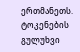ერთმანეთს. ტოკენების გულუხვი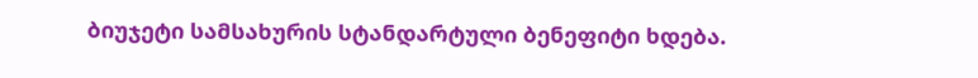ბიუჯეტი სამსახურის სტანდარტული ბენეფიტი ხდება.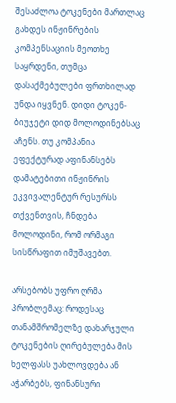შესაძლოა ტოკენები მართლაც გახდეს ინჟინრების კომპენსაციის მეოთხე საყრდენი, თუმცა დასაქმებულები ფრთხილად უნდა იყვნენ. დიდი ტოკენ-ბიუჯეტი დიდ მოლოდინებსაც აჩენს. თუ კომპანია ეფექტურად აფინანსებს დამატებითი ინჟინრის ეკვივალენტურ რესურსს თქვენთვის, ჩნდება მოლოდინი, რომ ორმაგი სისწრაფით იმუშავებთ.

არსებობს უფრო ღრმა პრობლემაც: როდესაც თანამშრომელზე დახარჯული ტოკენების ღირებულება მის ხელფასს უახლოვდება ან აჭარბებს, ფინანსური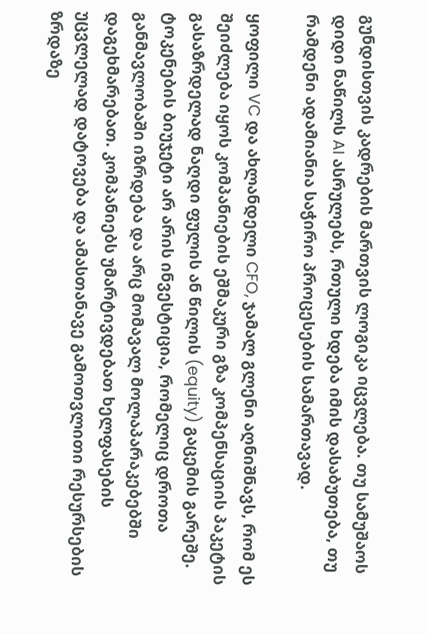გუნდისთვის კადრების მართვის ლოგიკა იცვლება. თუ სამუშაოს დიდი ნაწილს AI ასრულებს, რთული ხდება იმის დასაბუთება, თუ რამდენი ადამიანია საჭირო პროცესების სამართავად.

ყოფილი VC და ახლანდელი CFO, ჯამალ გლენი აღნიშნავს, რომ ეს შეიძლება იყოს კომპანიების ეშმაკური გზა კომპენსაციის პაკეტის გასაზრდელად ნაღდი ფულის ან წილის (equity) გაცემის გარეშე. ტოკენების ბიუჯეტი არ არის ინვესტიცია, რომელიც დროთა განმავლობაში იზრდება და არც მომავალ მოლაპარაკებებში დაგეხმარებათ. კომპანიებს უმარტივდებათ ხელფასების უცვლელად დატოვება და ამასთანავე გამოთვლითი რესურსების ზრდაზე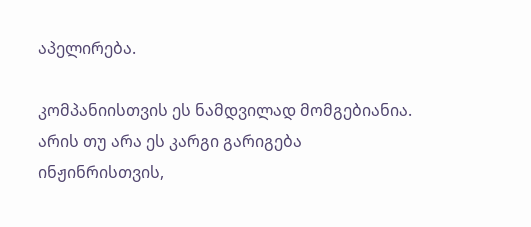აპელირება.

კომპანიისთვის ეს ნამდვილად მომგებიანია. არის თუ არა ეს კარგი გარიგება ინჟინრისთვის,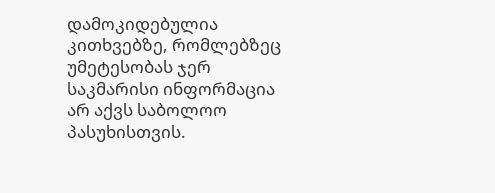დამოკიდებულია კითხვებზე, რომლებზეც უმეტესობას ჯერ საკმარისი ინფორმაცია არ აქვს საბოლოო პასუხისთვის.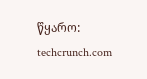წყარო: techcrunch.com